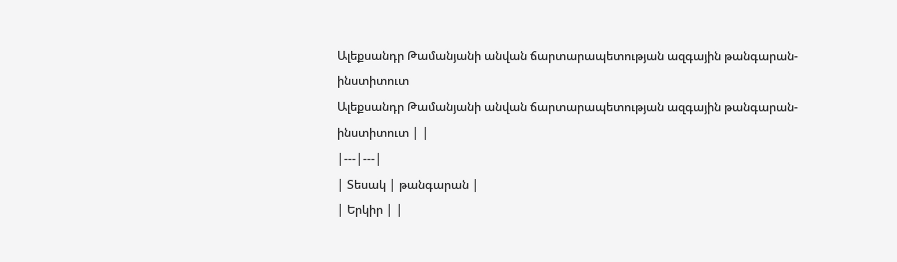Ալեքսանդր Թամանյանի անվան ճարտարապետության ազգային թանգարան-ինստիտուտ
Ալեքսանդր Թամանյանի անվան ճարտարապետության ազգային թանգարան-ինստիտուտ | |
|---|---|
| Տեսակ | թանգարան |
| Երկիր | |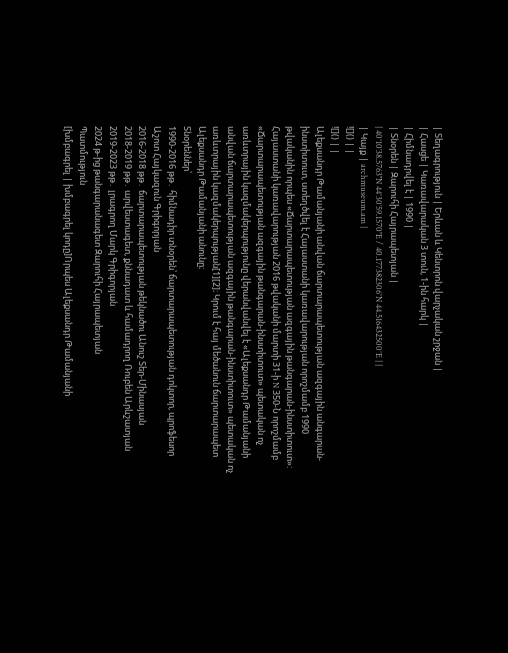| Տեղագրություն | Երևան և Կենտրոն վարչական շրջան |
| Հասցե | Կառավարական 3 տուն, 1-ին հարկ |
| Հիմնադրվել է | 1990 |
| Տնօրեն | Զարուհի Հայրապետյան |
| 40°10′38.5763″N 44°30′59.1570″E / 40.177382306°N 44.516432500°E | |
| Կայք | archmuseum.am |
![]() | |
![]() | |
Ալեքսանդր Թամանյանի անվան ճարտարապետության ազգային անգարան-ինստիտուտ, ստեղծվել է Հայաստանի կառավարության որոշմամբ 1990 թվականին որպես «Ճարտարապետության ազգային թանգարան-ինստիտուտ»: Հայաստանի կառավարության 2016 թվականի մարտի 31-ի N 350-Ն որոշմամբ «Ճարտարապետության ազգային թանգարան-ինստիտուտ» պետական ոչ առևտրային կազմակերպությունը վերանվանվել է «Ալեքսանդր Թամանյանի անվան ճարտարապետության ազգային թանգարան-ինստիտուտ» պետական ոչ առևտրային կազմակերպության[1][2]։ Կրում է հայ մեծանուն ճարտարապետ Ալեքսանդր Թամանյանի անունը։
Տնօրեններ՝
1990-2016 թթ․ հիմնադիր տնօրեն՝ ճարտարապետության դոկտոր, պրոֆեսոր Աշոտ Հայկազուն Գրիգորյան
2016-2018 թթ․ ճարտարապետության թեկնածու Անուշ Տեր-Մինասյան
2018-2019 թթ․ արվեստագետ, քննադատ և համադրող Ռուբեն Արևշատյան
2019-2023 թթ․ լրագրող Մարկ Գրիգորյան
2024 թ-ից թանգարանագետ Զարուհի Հայրապետյան
Պատմություն
[խմբագրել | խմբագրել կոդը]Որպես Ալեքսանդր Թամանյանի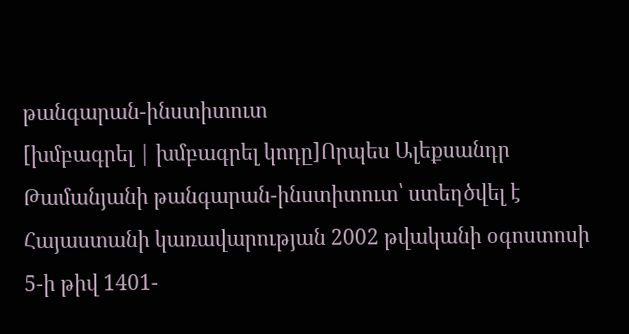թանգարան-ինստիտուտ
[խմբագրել | խմբագրել կոդը]Որպես Ալեքսանդր Թամանյանի թանգարան-ինստիտուտ՝ ստեղծվել է Հայաստանի կառավարության 2002 թվականի օգոստոսի 5-ի թիվ 1401-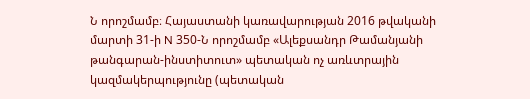Ն որոշմամբ։ Հայաստանի կառավարության 2016 թվականի մարտի 31-ի N 350-Ն որոշմամբ «Ալեքսանդր Թամանյանի թանգարան-ինստիտուտ» պետական ոչ առևտրային կազմակերպությունը (պետական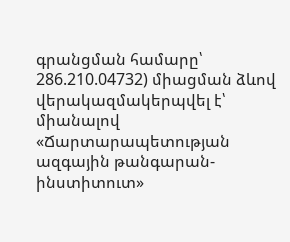գրանցման համարը՝ 286.210.04732) միացման ձևով վերակազմակերպվել է՝ միանալով «Ճարտարապետության ազգային թանգարան-ինստիտուտ»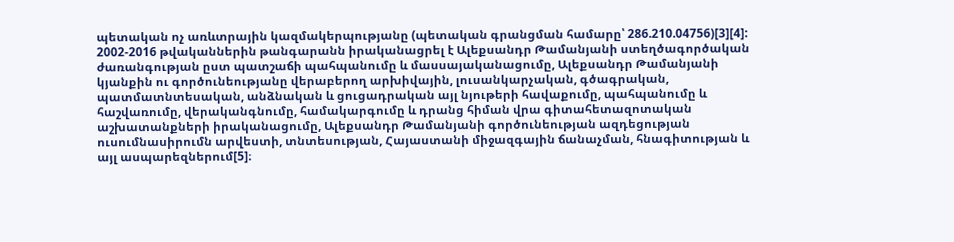պետական ոչ առևտրային կազմակերպությանը (պետական գրանցման համարը՝ 286.210.04756)[3][4]:
2002-2016 թվականներին թանգարանն իրականացրել է Ալեքսանդր Թամանյանի ստեղծագործական ժառանգության ըստ պատշաճի պահպանումը և մասսայականացումը, Ալեքսանդր Թամանյանի կյանքին ու գործունեությանը վերաբերող արխիվային, լուսանկարչական, գծագրական, պատմատնտեսական, անձնական և ցուցադրական այլ նյութերի հավաքումը, պահպանումը և հաշվառումը, վերականգնումը, համակարգումը և դրանց հիման վրա գիտահետազոտական աշխատանքների իրականացումը, Ալեքսանդր Թամանյանի գործունեության ազդեցության ուսումնասիրումն արվեստի, տնտեսության, Հայաստանի միջազգային ճանաչման, հնագիտության և այլ ասպարեզներում[5]։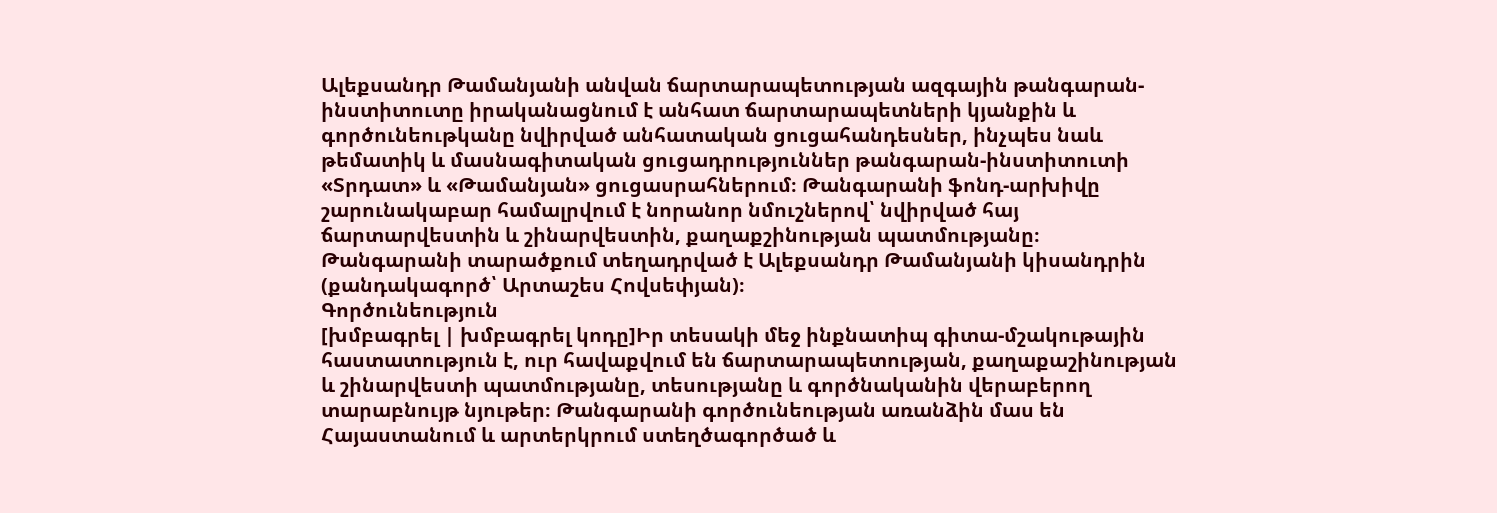Ալեքսանդր Թամանյանի անվան ճարտարապետության ազգային թանգարան-ինստիտուտը իրականացնում է անհատ ճարտարապետների կյանքին և գործունեութկանը նվիրված անհատական ցուցահանդեսներ, ինչպես նաև թեմատիկ և մասնագիտական ցուցադրություններ թանգարան-ինստիտուտի «Տրդատ» և «Թամանյան» ցուցասրահներում։ Թանգարանի ֆոնդ-արխիվը շարունակաբար համալրվում է նորանոր նմուշներով՝ նվիրված հայ ճարտարվեստին և շինարվեստին, քաղաքշինության պատմությանը։
Թանգարանի տարածքում տեղադրված է Ալեքսանդր Թամանյանի կիսանդրին (քանդակագործ՝ Արտաշես Հովսեփյան)։
Գործունեություն
[խմբագրել | խմբագրել կոդը]Իր տեսակի մեջ ինքնատիպ գիտա-մշակութային հաստատություն է, ուր հավաքվում են ճարտարապետության, քաղաքաշինության և շինարվեստի պատմությանը, տեսությանը և գործնականին վերաբերող տարաբնույթ նյութեր։ Թանգարանի գործունեության առանձին մաս են Հայաստանում և արտերկրում ստեղծագործած և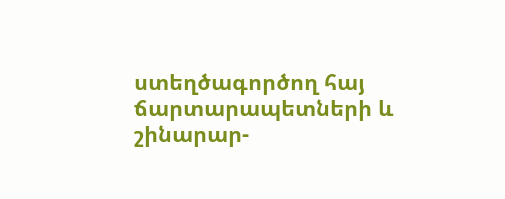ստեղծագործող հայ ճարտարապետների և շինարար-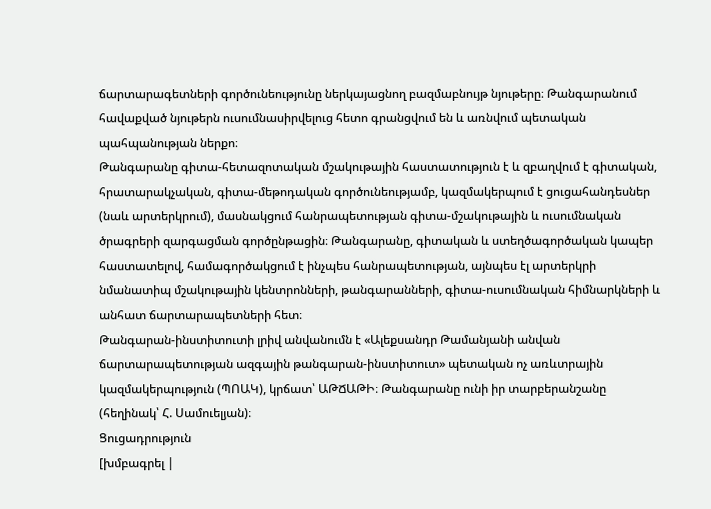ճարտարագետների գործունեությունը ներկայացնող բազմաբնույթ նյութերը։ Թանգարանում հավաքված նյութերն ուսումնասիրվելուց հետո գրանցվում են և առնվում պետական պահպանության ներքո։
Թանգարանը գիտա-հետազոտական մշակութային հաստատություն է և զբաղվում է գիտական, հրատարակչական, գիտա-մեթոդական գործունեությամբ, կազմակերպում է ցուցահանդեսներ (նաև արտերկրում), մասնակցում հանրապետության գիտա-մշակութային և ուսումնական ծրագրերի զարգացման գործընթացին։ Թանգարանը, գիտական և ստեղծագործական կապեր հաստատելով, համագործակցում է ինչպես հանրապետության, այնպես էլ արտերկրի նմանատիպ մշակութային կենտրոնների, թանգարանների, գիտա-ուսումնական հիմնարկների և անհատ ճարտարապետների հետ։
Թանգարան-ինստիտուտի լրիվ անվանումն է «Ալեքսանդր Թամանյանի անվան ճարտարապետության ազգային թանգարան-ինստիտուտ» պետական ոչ առևտրային կազմակերպություն (ՊՈԱԿ), կրճատ՝ ԱԹՃԱԹԻ։ Թանգարանը ունի իր տարբերանշանը (հեղինակ՝ Հ. Սամուելյան)։
Ցուցադրություն
[խմբագրել |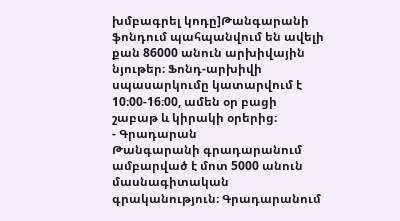խմբագրել կոդը]Թանգարանի ֆոնդում պահպանվում են ավելի քան 86000 անուն արխիվային նյութեր։ Ֆոնդ-արխիվի սպասարկումը կատարվում է 10։00-16։00, ամեն օր բացի շաբաթ և կիրակի օրերից։
- Գրադարան
Թանգարանի գրադարանում ամբարված է մոտ 5000 անուն մասնագիտական գրականություն։ Գրադարանում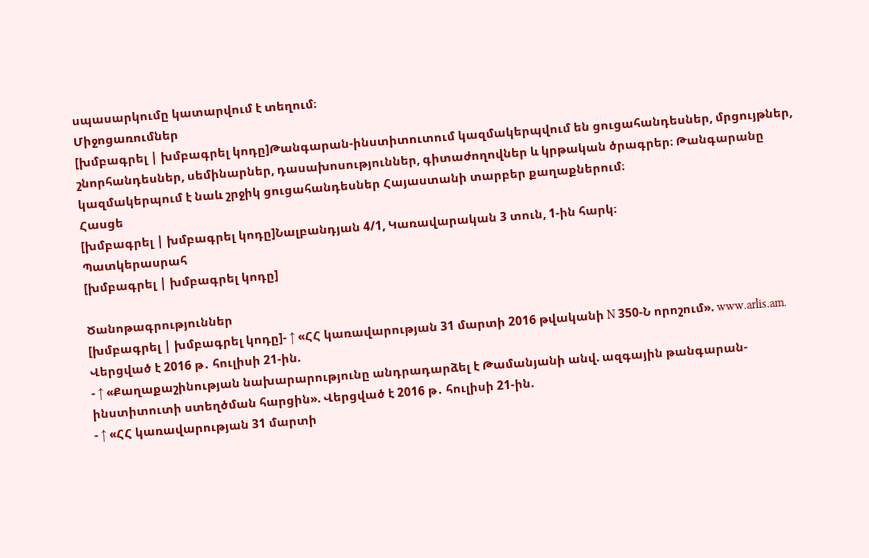սպասարկումը կատարվում է տեղում։
Միջոցառումներ
[խմբագրել | խմբագրել կոդը]Թանգարան-ինստիտուտում կազմակերպվում են ցուցահանդեսներ, մրցույթներ, շնորհանդեսներ, սեմինարներ, դասախոսություններ, գիտաժողովներ և կրթական ծրագրեր։ Թանգարանը կազմակերպում է նաև շրջիկ ցուցահանդեսներ Հայաստանի տարբեր քաղաքներում։
Հասցե
[խմբագրել | խմբագրել կոդը]Նալբանդյան 4/1, Կառավարական 3 տուն, 1-ին հարկ։
Պատկերասրահ
[խմբագրել | խմբագրել կոդը]

Ծանոթագրություններ
[խմբագրել | խմբագրել կոդը]- ↑ «ՀՀ կառավարության 31 մարտի 2016 թվականի N 350-Ն որոշում». www.arlis.am. Վերցված է 2016 թ․ հուլիսի 21-ին.
- ↑ «Քաղաքաշինության նախարարությունը անդրադարձել է Թամանյանի անվ. ազգային թանգարան-ինստիտուտի ստեղծման հարցին». Վերցված է 2016 թ․ հուլիսի 21-ին.
- ↑ «ՀՀ կառավարության 31 մարտի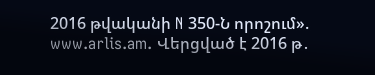2016 թվականի N 350-Ն որոշում». www.arlis.am. Վերցված է 2016 թ․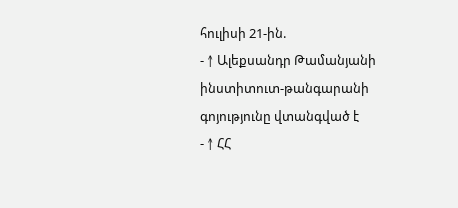հուլիսի 21-ին.
- ↑ Ալեքսանդր Թամանյանի ինստիտուտ-թանգարանի գոյությունը վտանգված է
- ↑ ՀՀ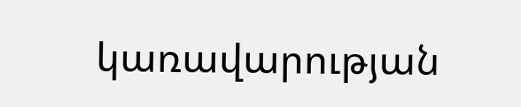կառավարության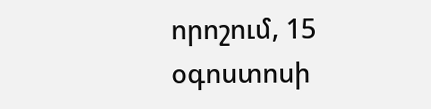որոշում, 15 օգոստոսի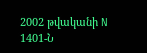2002 թվականի N 1401-Ն